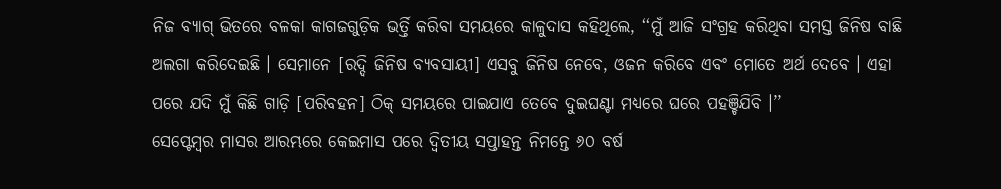ନିଜ ବ୍ୟାଗ୍ ଭିତରେ ବଳକା କାଗଜଗୁଡ଼ିକ ଭର୍ତ୍ତି କରିବା ସମୟରେ କାଳୁଦାସ କହିଥିଲେ, ‘‘ମୁଁ ଆଜି ସଂଗ୍ରହ କରିଥିବା ସମସ୍ତ ଜିନିଷ ବାଛି ଅଲଗା କରିଦେଇଛି । ସେମାନେ [ରଦ୍ଦି ଜିନିଷ ବ୍ୟବସାୟୀ] ଏସବୁ ଜିନିଷ ନେବେ, ଓଜନ କରିବେ ଏବଂ ମୋତେ ଅର୍ଥ ଦେବେ । ଏହା ପରେ ଯଦି ମୁଁ କିଛି ଗାଡ଼ି [ପରିବହନ] ଠିକ୍ ସମୟରେ ପାଇଯାଏ ତେବେ ଦୁଇଘଣ୍ଟା ମଧ୍ୟରେ ଘରେ ପହଞ୍ଚିଯିବି ।’’
ସେପ୍ଟେମ୍ବର ମାସର ଆରମ୍ଭରେ କେଇମାସ ପରେ ଦ୍ୱିତୀୟ ସପ୍ତାହନ୍ତ ନିମନ୍ତେ ୬୦ ବର୍ଷ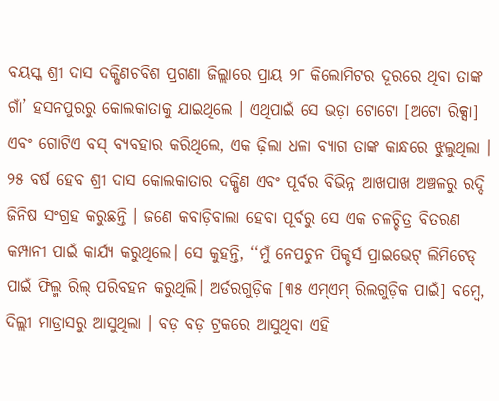ବୟସ୍କ ଶ୍ରୀ ଦାସ ଦକ୍ଷିଣଚବିଶ ପ୍ରଗଣା ଜିଲ୍ଲାରେ ପ୍ରାୟ ୨୮ କିଲୋମିଟର ଦୂରରେ ଥିବା ତାଙ୍କ ଗାଁ’ ହସନପୁରରୁ କୋଲକାତାକୁ ଯାଇଥିଲେ । ଏଥିପାଇଁ ସେ ଭଡ଼ା ଟୋଟୋ [ଅଟୋ ରିକ୍ସା] ଏବଂ ଗୋଟିଏ ବସ୍ ବ୍ୟବହାର କରିଥିଲେ, ଏକ ଢ଼ିଲା ଧଳା ବ୍ୟାଗ ତାଙ୍କ କାନ୍ଧରେ ଝୁଲୁଥିଲା ।
୨୫ ବର୍ଷ ହେବ ଶ୍ରୀ ଦାସ କୋଲକାତାର ଦକ୍ଷିଣ ଏବଂ ପୂର୍ବର ବିଭିନ୍ନ ଆଖପାଖ ଅଞ୍ଚଳରୁ ରଦ୍ଦି ଜିନିଷ ସଂଗ୍ରହ କରୁଛନ୍ତି । ଜଣେ କବାଡ଼ିବାଲା ହେବା ପୂର୍ବରୁ ସେ ଏକ ଚଳଚ୍ଚିତ୍ର ବିତରଣ କମ୍ପାନୀ ପାଇଁ କାର୍ଯ୍ୟ କରୁଥିଲେ। ସେ କୁହନ୍ତି, ‘‘ମୁଁ ନେପଚୁନ ପିକ୍ଚର୍ସ ପ୍ରାଇଭେଟ୍ ଲିମିଟେଡ୍ ପାଇଁ ଫିଲ୍ମ ରିଲ୍ ପରିବହନ କରୁଥିଲି। ଅର୍ଡରଗୁଡ଼ିକ [୩୫ ଏମ୍ଏମ୍ ରିଲଗୁଡ଼ିକ ପାଇଁ] ବମ୍ବେ, ଦିଲ୍ଲୀ ମାଡ୍ରାସରୁ ଆସୁଥିଲା । ବଡ଼ ବଡ଼ ଟ୍ରକରେ ଆସୁଥିବା ଏହି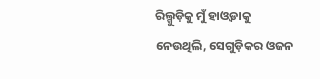ରିଲ୍ଗୁଡ଼ିକୁ ମୁଁ ହାଓ୍ୱଡାକୁ ନେଉଥିଲି, ସେଗୁଡ଼ିକର ଓଜନ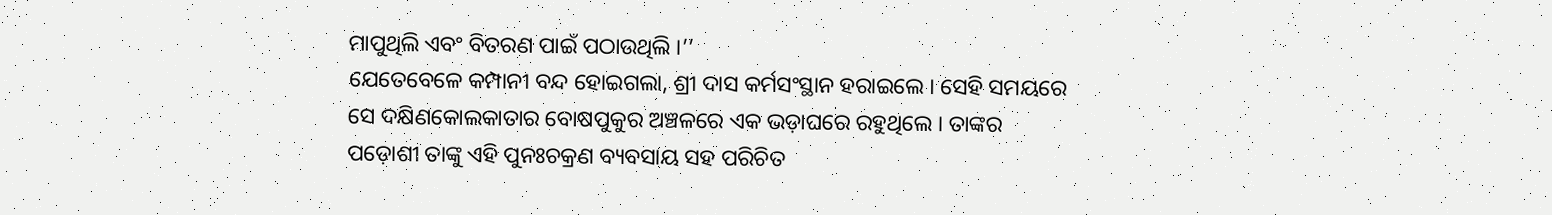ମାପୁଥିଲି ଏବଂ ବିତରଣ ପାଇଁ ପଠାଉଥିଲି ।’’
ଯେତେବେଳେ କମ୍ପାନୀ ବନ୍ଦ ହୋଇଗଲା, ଶ୍ରୀ ଦାସ କର୍ମସଂସ୍ଥାନ ହରାଇଲେ । ସେହି ସମୟରେ ସେ ଦକ୍ଷିଣକୋଲକାତାର ବୋଷପୁକୁର ଅଞ୍ଚଳରେ ଏକ ଭଡ଼ାଘରେ ରହୁଥିଲେ । ତାଙ୍କର ପଡ଼ୋଶୀ ତାଙ୍କୁ ଏହି ପୁନଃଚକ୍ରଣ ବ୍ୟବସାୟ ସହ ପରିଚିତ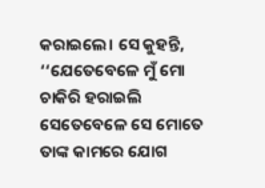କରାଇଲେ। ସେ କୁହନ୍ତି, ‘‘ଯେତେବେଳେ ମୁଁ ମୋ ଚାକିରି ହରାଇଲି ସେତେବେଳେ ସେ ମୋତେ ତାଙ୍କ କାମରେ ଯୋଗ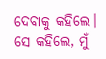ଦେବାକୁ କହିଲେ। ସେ କହିଲେ, ମୁଁ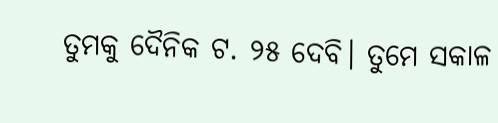ତୁମକୁ ଦୈନିକ ଟ. ୨୫ ଦେବି। ତୁମେ ସକାଳ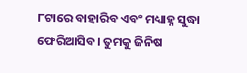୮ଟାରେ ବାହାରିବ ଏବଂ ମଧ୍ୟାହ୍ନ ସୁଦ୍ଧା ଫେରିଆସିବ। ତୁମକୁ ଜିନିଷ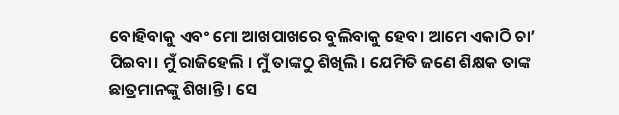ବୋହିବାକୁ ଏବଂ ମୋ ଆଖପାଖରେ ବୁଲିବାକୁ ହେବ। ଆମେ ଏକାଠି ଚା’ ପିଇବା। ମୁଁ ରାଜିହେଲି । ମୁଁ ତାଙ୍କଠୁ ଶିଖିଲି । ଯେମିତି ଜଣେ ଶିକ୍ଷକ ତାଙ୍କ ଛାତ୍ରମାନଙ୍କୁ ଶିଖାନ୍ତି । ସେ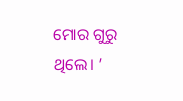ମୋର ଗୁରୁ ଥିଲେ। ’